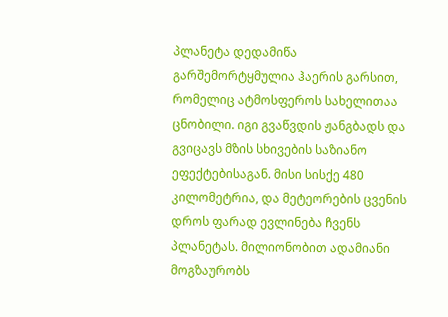პლანეტა დედამიწა გარშემორტყმულია ჰაერის გარსით, რომელიც ატმოსფეროს სახელითაა ცნობილი. იგი გვაწვდის ჟანგბადს და გვიცავს მზის სხივების საზიანო ეფექტებისაგან. მისი სისქე 480 კილომეტრია, და მეტეორების ცვენის დროს ფარად ევლინება ჩვენს პლანეტას. მილიონობით ადამიანი მოგზაურობს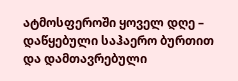ატმოსფეროში ყოველ დღე – დაწყებული საჰაერო ბურთით და დამთავრებული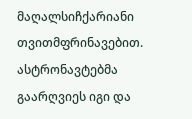მაღალსიჩქარიანი თვითმფრინავებით. ასტრონავტებმა გაარღვიეს იგი და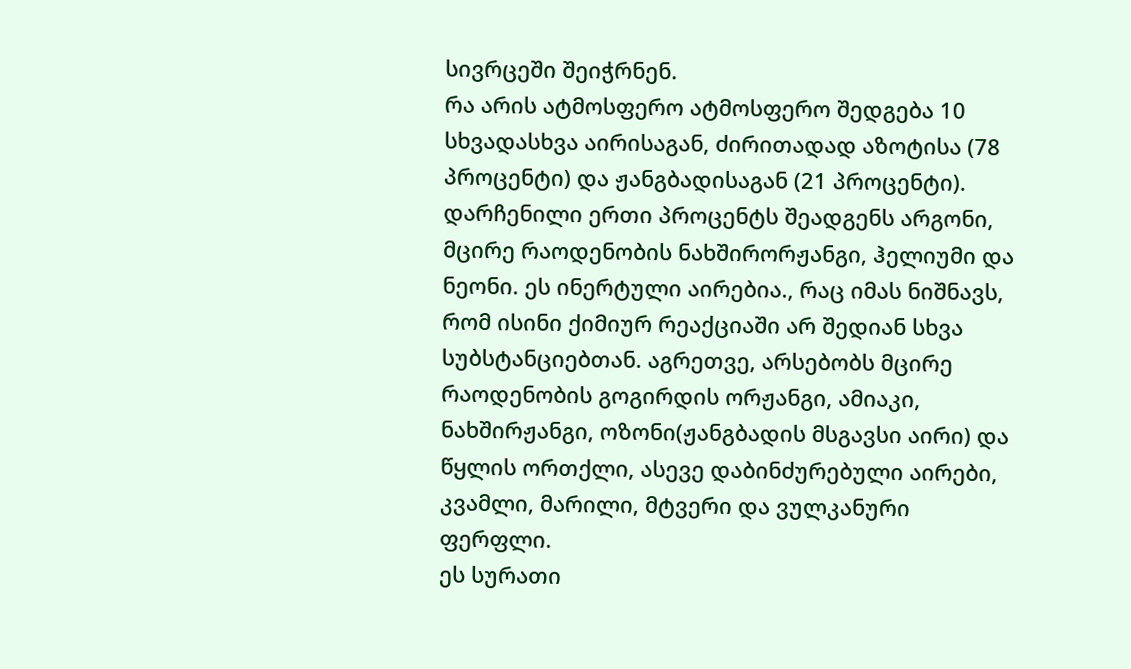სივრცეში შეიჭრნენ.
რა არის ატმოსფერო ატმოსფერო შედგება 10 სხვადასხვა აირისაგან, ძირითადად აზოტისა (78 პროცენტი) და ჟანგბადისაგან (21 პროცენტი). დარჩენილი ერთი პროცენტს შეადგენს არგონი, მცირე რაოდენობის ნახშირორჟანგი, ჰელიუმი და ნეონი. ეს ინერტული აირებია., რაც იმას ნიშნავს, რომ ისინი ქიმიურ რეაქციაში არ შედიან სხვა სუბსტანციებთან. აგრეთვე, არსებობს მცირე რაოდენობის გოგირდის ორჟანგი, ამიაკი, ნახშირჟანგი, ოზონი(ჟანგბადის მსგავსი აირი) და წყლის ორთქლი, ასევე დაბინძურებული აირები, კვამლი, მარილი, მტვერი და ვულკანური ფერფლი.
ეს სურათი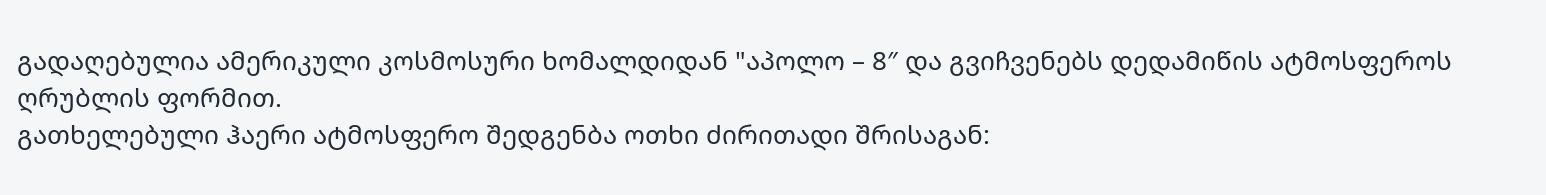გადაღებულია ამერიკული კოსმოსური ხომალდიდან "აპოლო – 8″ და გვიჩვენებს დედამიწის ატმოსფეროს ღრუბლის ფორმით.
გათხელებული ჰაერი ატმოსფერო შედგენბა ოთხი ძირითადი შრისაგან: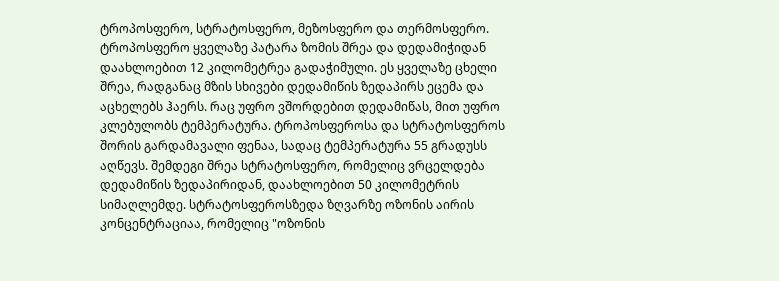ტროპოსფერო, სტრატოსფერო, მეზოსფერო და თერმოსფერო. ტროპოსფერო ყველაზე პატარა ზომის შრეა და დედამიჭიდან დაახლოებით 12 კილომეტრეა გადაჭიმული. ეს ყველაზე ცხელი შრეა, რადგანაც მზის სხივები დედამიწის ზედაპირს ეცემა და აცხელებს ჰაერს. რაც უფრო ვშორდებით დედამიწას, მით უფრო კლებულობს ტემპერატურა. ტროპოსფეროსა და სტრატოსფეროს შორის გარდამავალი ფენაა, სადაც ტემპერატურა 55 გრადუსს აღწევს. შემდეგი შრეა სტრატოსფერო, რომელიც ვრცელდება დედამიწის ზედაპირიდან, დაახლოებით 50 კილომეტრის სიმაღლემდე. სტრატოსფეროსზედა ზღვარზე ოზონის აირის კონცენტრაციაა, რომელიც "ოზონის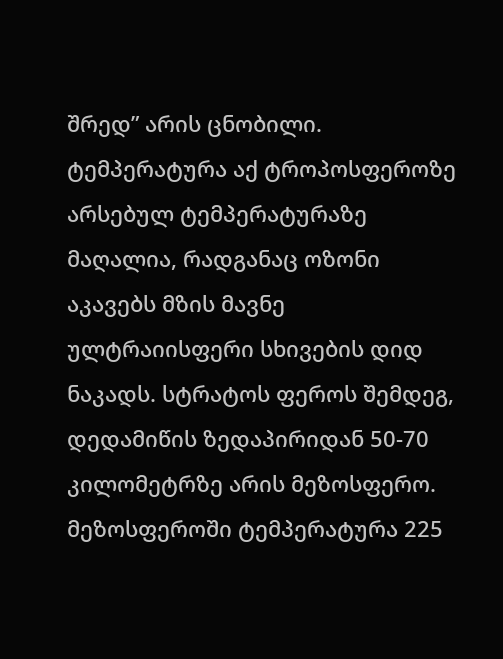შრედ” არის ცნობილი. ტემპერატურა აქ ტროპოსფეროზე არსებულ ტემპერატურაზე მაღალია, რადგანაც ოზონი აკავებს მზის მავნე ულტრაიისფერი სხივების დიდ ნაკადს. სტრატოს ფეროს შემდეგ, დედამიწის ზედაპირიდან 50-70 კილომეტრზე არის მეზოსფერო. მეზოსფეროში ტემპერატურა 225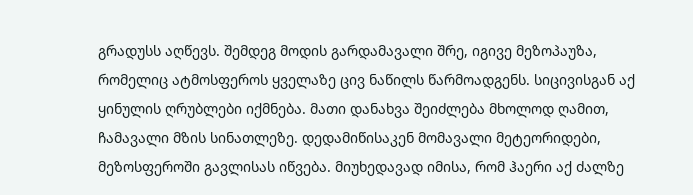გრადუსს აღწევს. შემდეგ მოდის გარდამავალი შრე, იგივე მეზოპაუზა, რომელიც ატმოსფეროს ყველაზე ცივ ნაწილს წარმოადგენს. სიცივისგან აქ ყინულის ღრუბლები იქმნება. მათი დანახვა შეიძლება მხოლოდ ღამით, ჩამავალი მზის სინათლეზე. დედამიწისაკენ მომავალი მეტეორიდები, მეზოსფეროში გავლისას იწვება. მიუხედავად იმისა, რომ ჰაერი აქ ძალზე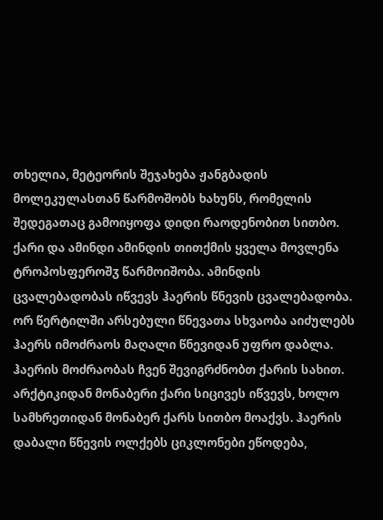თხელია, მეტეორის შეჯახება ჟანგბადის მოლეკულასთან წარმოშობს ხახუნს, რომელის შედეგათაც გამოიყოფა დიდი რაოდენობით სითბო.
ქარი და ამინდი ამინდის თითქმის ყველა მოვლენა ტროპოსფეროშჳ წარმოიშობა. ამინდის ცვალებადობას იწვევს ჰაერის წნევის ცვალებადობა. ორ წერტილში არსებული წნევათა სხვაობა აიძულებს ჰაერს იმოძრაოს მაღალი წნევიდან უფრო დაბლა. ჰაერის მოძრაობას ჩვენ შევიგრძნობთ ქარის სახით. არქტიკიდან მონაბერი ქარი სიცივეს იწვევს, ხოლო სამხრეთიდან მონაბერ ქარს სითბო მოაქვს. ჰაერის დაბალი წნევის ოლქებს ციკლონები ეწოდება,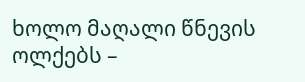ხოლო მაღალი წნევის ოლქებს –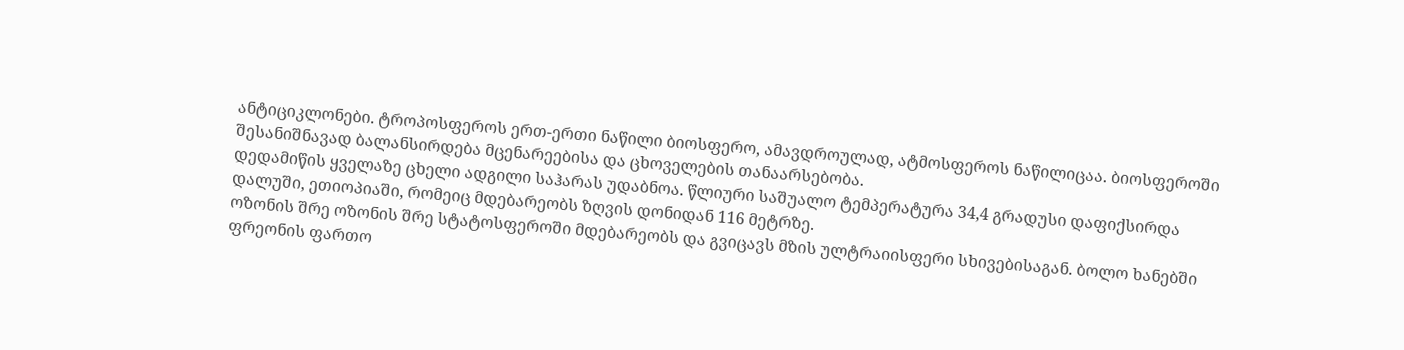ანტიციკლონები. ტროპოსფეროს ერთ-ერთი ნაწილი ბიოსფერო, ამავდროულად, ატმოსფეროს ნაწილიცაა. ბიოსფეროში შესანიშნავად ბალანსირდება მცენარეებისა და ცხოველების თანაარსებობა.
დედამიწის ყველაზე ცხელი ადგილი საჰარას უდაბნოა. წლიური საშუალო ტემპერატურა 34,4 გრადუსი დაფიქსირდა დალუში, ეთიოპიაში, რომეიც მდებარეობს ზღვის დონიდან 116 მეტრზე.
ოზონის შრე ოზონის შრე სტატოსფეროში მდებარეობს და გვიცავს მზის ულტრაიისფერი სხივებისაგან. ბოლო ხანებში ფრეონის ფართო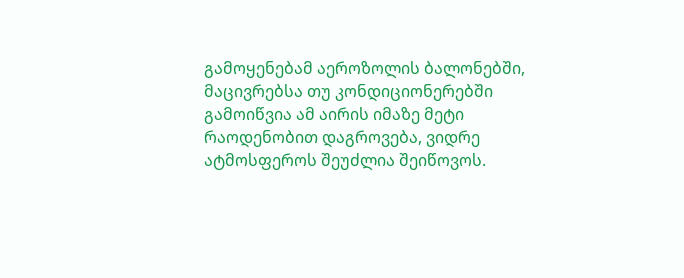გამოყენებამ აეროზოლის ბალონებში, მაცივრებსა თუ კონდიციონერებში გამოიწვია ამ აირის იმაზე მეტი რაოდენობით დაგროვება, ვიდრე ატმოსფეროს შეუძლია შეიწოვოს.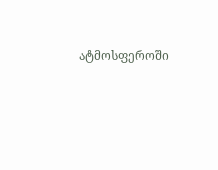ატმოსფეროში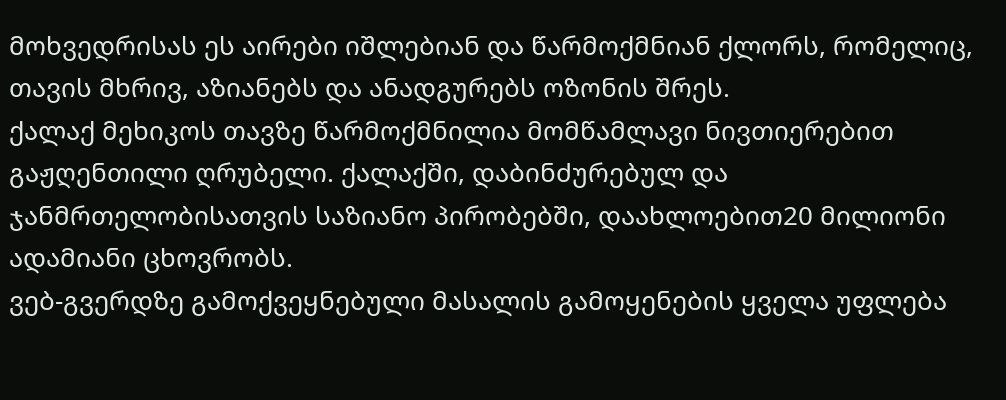მოხვედრისას ეს აირები იშლებიან და წარმოქმნიან ქლორს, რომელიც, თავის მხრივ, აზიანებს და ანადგურებს ოზონის შრეს.
ქალაქ მეხიკოს თავზე წარმოქმნილია მომწამლავი ნივთიერებით გაჟღენთილი ღრუბელი. ქალაქში, დაბინძურებულ და ჯანმრთელობისათვის საზიანო პირობებში, დაახლოებით20 მილიონი ადამიანი ცხოვრობს.
ვებ-გვერდზე გამოქვეყნებული მასალის გამოყენების ყველა უფლება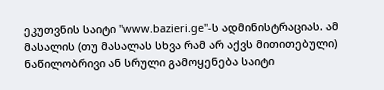ეკუთვნის საიტი "www.bazieri.ge"-ს ადმინისტრაციას. ამ მასალის (თუ მასალას სხვა რამ არ აქვს მითითებული) ნაწილობრივი ან სრული გამოყენება საიტი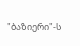"ბაზიერი"-ს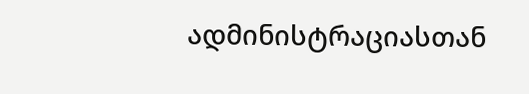ადმინისტრაციასთან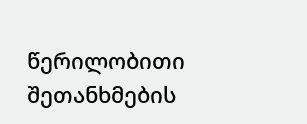წერილობითი შეთანხმების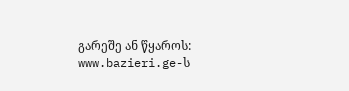გარეშე ან წყაროს: www.bazieri.ge-ს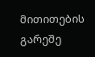მითითების გარეშე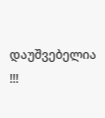დაუშვებელია !!!